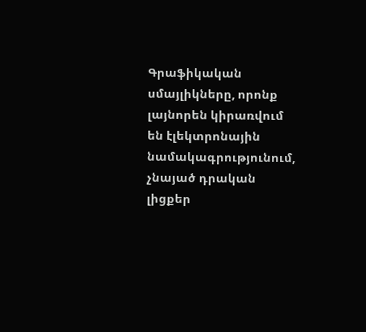Գրաֆիկական սմայլիկները, որոնք լայնորեն կիրառվում են էլեկտրոնային նամակագրությունում, չնայած դրական լիցքեր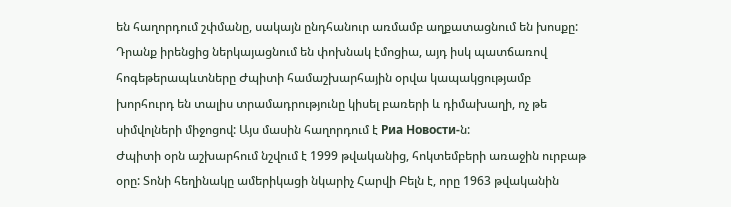են հաղորդում շփմանը, սակայն ընդհանուր առմամբ աղքատացնում են խոսքը: Դրանք իրենցից ներկայացնում են փոխնակ էմոցիա, այդ իսկ պատճառով հոգեթերապևտները Ժպիտի համաշխարհային օրվա կապակցությամբ խորհուրդ են տալիս տրամադրությունը կիսել բառերի և դիմախաղի, ոչ թե սիմվոլների միջոցով: Այս մասին հաղորդում է Риа Новости-ն:
Ժպիտի օրն աշխարհում նշվում է 1999 թվականից, հոկտեմբերի առաջին ուրբաթ օրը: Տոնի հեղինակը ամերիկացի նկարիչ Հարվի Բելն է, որը 1963 թվականին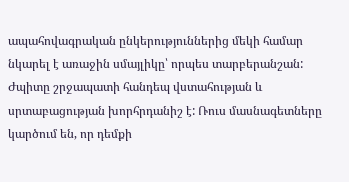ապահովագրական ընկերություններից մեկի համար նկարել է առաջին սմայլիկը՝ որպես տարբերանշան:
Ժպիտը շրջապատի հանդեպ վստահության և սրտաբացության խորհրդանիշ է: Ռուս մասնագետները կարծում են, որ դեմքի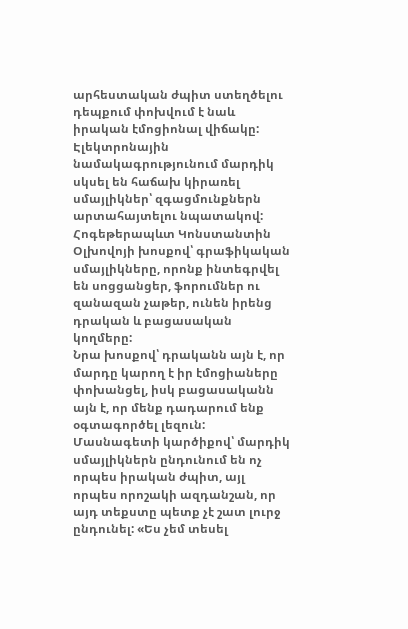արհեստական ժպիտ ստեղծելու դեպքում փոխվում է նաև իրական էմոցիոնալ վիճակը: Էլեկտրոնային նամակագրությունում մարդիկ սկսել են հաճախ կիրառել սմայլիկներ՝ զգացմունքներն արտահայտելու նպատակով:
Հոգեթերապևտ Կոնստանտին Օլխովոյի խոսքով՝ գրաֆիկական սմայլիկները, որոնք ինտեգրվել են սոցցանցեր, ֆորումներ ու զանազան չաթեր, ունեն իրենց դրական և բացասական կողմերը:
Նրա խոսքով՝ դրականն այն է, որ մարդը կարող է իր էմոցիաները փոխանցել, իսկ բացասականն այն է, որ մենք դադարում ենք օգտագործել լեզուն: Մասնագետի կարծիքով՝ մարդիկ սմայլիկներն ընդունում են ոչ որպես իրական ժպիտ, այլ որպես որոշակի ազդանշան, որ այդ տեքստը պետք չէ շատ լուրջ ընդունել: «Ես չեմ տեսել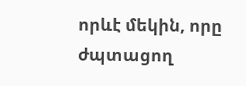որևէ մեկին, որը ժպտացող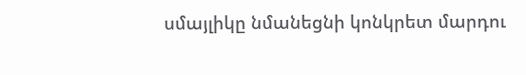սմայլիկը նմանեցնի կոնկրետ մարդու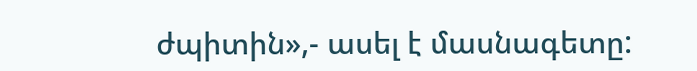ժպիտին»,- ասել է մասնագետը: